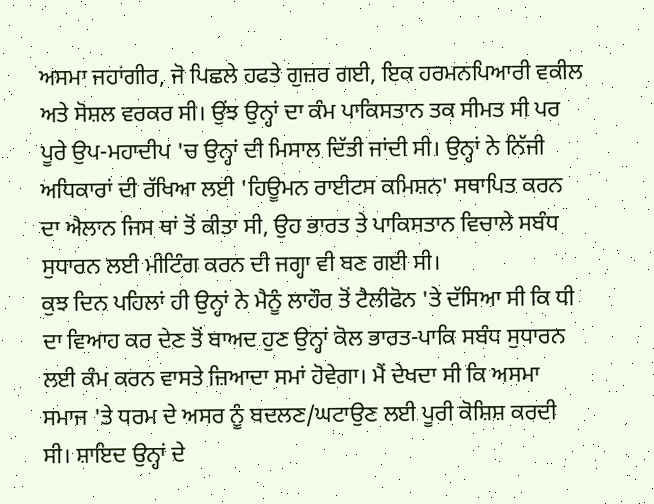ਅਸਮਾ ਜਹਾਂਗੀਰ, ਜੋ ਪਿਛਲੇ ਹਫਤੇ ਗੁਜ਼ਰ ਗਈ, ਇਕ ਹਰਮਨਪਿਆਰੀ ਵਕੀਲ ਅਤੇ ਸੋਸ਼ਲ ਵਰਕਰ ਸੀ। ਉਂਝ ਉਨ੍ਹਾਂ ਦਾ ਕੰਮ ਪਾਕਿਸਤਾਨ ਤਕ ਸੀਮਤ ਸੀ ਪਰ ਪੂਰੇ ਉਪ-ਮਹਾਦੀਪ 'ਚ ਉਨ੍ਹਾਂ ਦੀ ਮਿਸਾਲ ਦਿੱਤੀ ਜਾਂਦੀ ਸੀ। ਉਨ੍ਹਾਂ ਨੇ ਨਿੱਜੀ ਅਧਿਕਾਰਾਂ ਦੀ ਰੱਖਿਆ ਲਈ 'ਹਿਊਮਨ ਰਾਈਟਸ ਕਮਿਸ਼ਨ' ਸਥਾਪਿਤ ਕਰਨ ਦਾ ਐਲਾਨ ਜਿਸ ਥਾਂ ਤੋਂ ਕੀਤਾ ਸੀ, ਉਹ ਭਾਰਤ ਤੇ ਪਾਕਿਸਤਾਨ ਵਿਚਾਲੇ ਸਬੰਧ ਸੁਧਾਰਨ ਲਈ ਮੀਟਿੰਗ ਕਰਨ ਦੀ ਜਗ੍ਹਾ ਵੀ ਬਣ ਗਈ ਸੀ।
ਕੁਝ ਦਿਨ ਪਹਿਲਾਂ ਹੀ ਉਨ੍ਹਾਂ ਨੇ ਮੈਨੂੰ ਲਾਹੌਰ ਤੋਂ ਟੈਲੀਫੋਨ 'ਤੇ ਦੱਸਿਆ ਸੀ ਕਿ ਧੀ ਦਾ ਵਿਆਹ ਕਰ ਦੇਣ ਤੋਂ ਬਾਅਦ ਹੁਣ ਉਨ੍ਹਾਂ ਕੋਲ ਭਾਰਤ-ਪਾਕਿ ਸਬੰਧ ਸੁਧਾਰਨ ਲਈ ਕੰਮ ਕਰਨ ਵਾਸਤੇ ਜ਼ਿਆਦਾ ਸਮਾਂ ਹੋਵੇਗਾ। ਮੈਂ ਦੇਖਦਾ ਸੀ ਕਿ ਅਸਮਾ ਸਮਾਜ 'ਤੇ ਧਰਮ ਦੇ ਅਸਰ ਨੂੰ ਬਦਲਣ/ਘਟਾਉਣ ਲਈ ਪੂਰੀ ਕੋਸ਼ਿਸ਼ ਕਰਦੀ ਸੀ। ਸ਼ਾਇਦ ਉਨ੍ਹਾਂ ਦੇ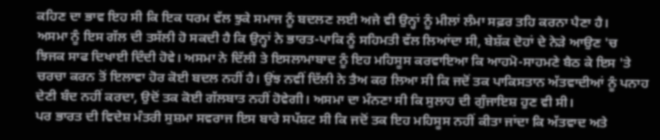ਕਹਿਣ ਦਾ ਭਾਵ ਇਹ ਸੀ ਕਿ ਇਕ ਧਰਮ ਵੱਲ ਝੁਕੇ ਸਮਾਜ ਨੂੰ ਬਦਲਣ ਲਈ ਅਜੇ ਵੀ ਉਨ੍ਹਾਂ ਨੂੰ ਮੀਲਾਂ ਲੰਮਾ ਸਫ਼ਰ ਤਹਿ ਕਰਨਾ ਪੈਣਾ ਹੈ।
ਅਸਮਾ ਨੂੰ ਇਸ ਗੱਲ ਦੀ ਤਸੱਲੀ ਹੋ ਸਕਦੀ ਹੈ ਕਿ ਉਨ੍ਹਾਂ ਨੇ ਭਾਰਤ-ਪਾਕਿ ਨੂੰ ਸਹਿਮਤੀ ਵੱਲ ਲਿਆਂਦਾ ਸੀ, ਬੇਸ਼ੱਕ ਦੋਹਾਂ ਦੇ ਨੇੜੇ ਆਉਣ 'ਚ ਝਿਜਕ ਸਾਫ ਦਿਖਾਈ ਦਿੰਦੀ ਹੋਵੇ। ਅਸਮਾ ਨੇ ਦਿੱਲੀ ਤੇ ਇਸਲਾਮਾਬਾਦ ਨੂੰ ਇਹ ਮਹਿਸੂਸ ਕਰਵਾਇਆ ਕਿ ਆਹਮੋ-ਸਾਹਮਣੇ ਬੈਠ ਕੇ ਇਸ 'ਤੇ ਚਰਚਾ ਕਰਨ ਤੋਂ ਇਲਾਵਾ ਹੋਰ ਕੋਈ ਬਦਲ ਨਹੀਂ ਹੈ। ਉਂਝ ਨਵੀਂ ਦਿੱਲੀ ਨੇ ਤੈਅ ਕਰ ਲਿਆ ਸੀ ਕਿ ਜਦੋਂ ਤਕ ਪਾਕਿਸਤਾਨ ਅੱਤਵਾਦੀਆਂ ਨੂੰ ਪਨਾਹ ਦੇਣੀ ਬੰਦ ਨਹੀਂ ਕਰਦਾ, ਉਦੋਂ ਤਕ ਕੋਈ ਗੱਲਬਾਤ ਨਹੀਂ ਹੋਵੇਗੀ। ਅਸਮਾ ਦਾ ਮੰਨਣਾ ਸੀ ਕਿ ਸੁਲਾਹ ਦੀ ਗੁੰਜਾਇਸ਼ ਹੁਣ ਵੀ ਸੀ।
ਪਰ ਭਾਰਤ ਦੀ ਵਿਦੇਸ਼ ਮੰਤਰੀ ਸੁਸ਼ਮਾ ਸਵਰਾਜ ਇਸ ਬਾਰੇ ਸਪੱਸ਼ਟ ਸੀ ਕਿ ਜਦੋਂ ਤਕ ਇਹ ਮਹਿਸੂਸ ਨਹੀਂ ਕੀਤਾ ਜਾਂਦਾ ਕਿ ਅੱਤਵਾਦ ਅਤੇ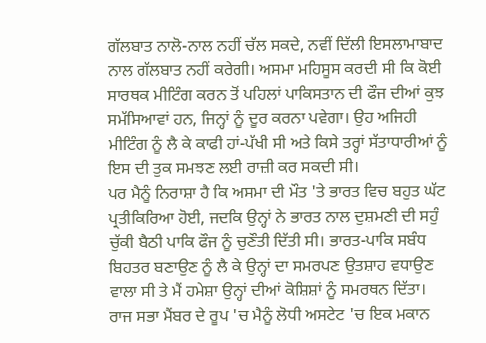ਗੱਲਬਾਤ ਨਾਲੋ-ਨਾਲ ਨਹੀਂ ਚੱਲ ਸਕਦੇ, ਨਵੀਂ ਦਿੱਲੀ ਇਸਲਾਮਾਬਾਦ ਨਾਲ ਗੱਲਬਾਤ ਨਹੀਂ ਕਰੇਗੀ। ਅਸਮਾ ਮਹਿਸੂਸ ਕਰਦੀ ਸੀ ਕਿ ਕੋਈ ਸਾਰਥਕ ਮੀਟਿੰਗ ਕਰਨ ਤੋਂ ਪਹਿਲਾਂ ਪਾਕਿਸਤਾਨ ਦੀ ਫੌਜ ਦੀਆਂ ਕੁਝ ਸਮੱਸਿਆਵਾਂ ਹਨ, ਜਿਨ੍ਹਾਂ ਨੂੰ ਦੂਰ ਕਰਨਾ ਪਵੇਗਾ। ਉਹ ਅਜਿਹੀ ਮੀਟਿੰਗ ਨੂੰ ਲੈ ਕੇ ਕਾਫੀ ਹਾਂ-ਪੱਖੀ ਸੀ ਅਤੇ ਕਿਸੇ ਤਰ੍ਹਾਂ ਸੱਤਾਧਾਰੀਆਂ ਨੂੰ ਇਸ ਦੀ ਤੁਕ ਸਮਝਣ ਲਈ ਰਾਜ਼ੀ ਕਰ ਸਕਦੀ ਸੀ।
ਪਰ ਮੈਨੂੰ ਨਿਰਾਸ਼ਾ ਹੈ ਕਿ ਅਸਮਾ ਦੀ ਮੌਤ 'ਤੇ ਭਾਰਤ ਵਿਚ ਬਹੁਤ ਘੱਟ ਪ੍ਰਤੀਕਿਰਿਆ ਹੋਈ, ਜਦਕਿ ਉਨ੍ਹਾਂ ਨੇ ਭਾਰਤ ਨਾਲ ਦੁਸ਼ਮਣੀ ਦੀ ਸਹੁੰ ਚੁੱਕੀ ਬੈਠੀ ਪਾਕਿ ਫੌਜ ਨੂੰ ਚੁਣੌਤੀ ਦਿੱਤੀ ਸੀ। ਭਾਰਤ-ਪਾਕਿ ਸਬੰਧ ਬਿਹਤਰ ਬਣਾਉਣ ਨੂੰ ਲੈ ਕੇ ਉਨ੍ਹਾਂ ਦਾ ਸਮਰਪਣ ਉਤਸ਼ਾਹ ਵਧਾਉਣ ਵਾਲਾ ਸੀ ਤੇ ਮੈਂ ਹਮੇਸ਼ਾ ਉਨ੍ਹਾਂ ਦੀਆਂ ਕੋਸ਼ਿਸ਼ਾਂ ਨੂੰ ਸਮਰਥਨ ਦਿੱਤਾ।
ਰਾਜ ਸਭਾ ਮੈਂਬਰ ਦੇ ਰੂਪ 'ਚ ਮੈਨੂੰ ਲੋਧੀ ਅਸਟੇਟ 'ਚ ਇਕ ਮਕਾਨ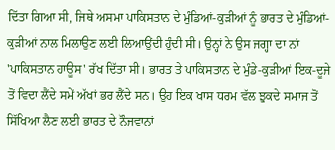ਦਿੱਤਾ ਗਿਆ ਸੀ, ਜਿਥੇ ਅਸਮਾ ਪਾਕਿਸਤਾਨ ਦੇ ਮੁੰਡਿਆਂ-ਕੁੜੀਆਂ ਨੂੰ ਭਾਰਤ ਦੇ ਮੁੰਡਿਆਂ-ਕੁੜੀਆਂ ਨਾਲ ਮਿਲਾਉਣ ਲਈ ਲਿਆਉਂਦੀ ਹੁੰਦੀ ਸੀ। ਉਨ੍ਹਾਂ ਨੇ ਉਸ ਜਗ੍ਹਾ ਦਾ ਨਾਂ 'ਪਾਕਿਸਤਾਨ ਹਾਊਸ' ਰੱਖ ਦਿੱਤਾ ਸੀ। ਭਾਰਤ ਤੇ ਪਾਕਿਸਤਾਨ ਦੇ ਮੁੰਡੇ-ਕੁੜੀਆਂ ਇਕ-ਦੂਜੇ ਤੋਂ ਵਿਦਾ ਲੈਂਦੇ ਸਮੇਂ ਅੱਖਾਂ ਭਰ ਲੈਂਦੇ ਸਨ। ਉਹ ਇਕ ਖਾਸ ਧਰਮ ਵੱਲ ਝੁਕਦੇ ਸਮਾਜ ਤੋਂ ਸਿੱਖਿਆ ਲੈਣ ਲਈ ਭਾਰਤ ਦੇ ਨੌਜਵਾਨਾਂ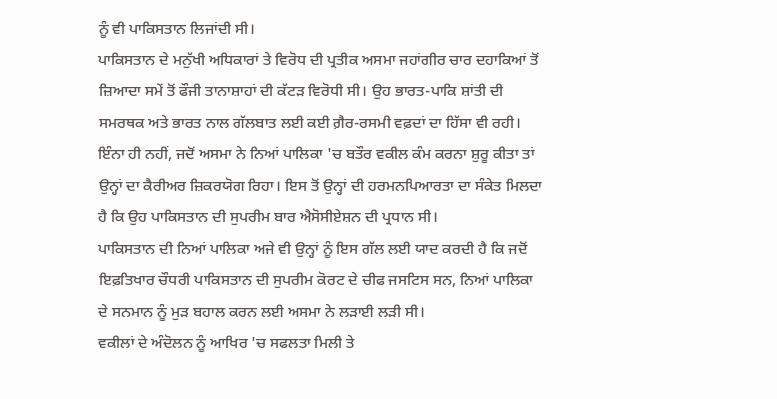ਨੂੰ ਵੀ ਪਾਕਿਸਤਾਨ ਲਿਜਾਂਦੀ ਸੀ।
ਪਾਕਿਸਤਾਨ ਦੇ ਮਨੁੱਖੀ ਅਧਿਕਾਰਾਂ ਤੇ ਵਿਰੋਧ ਦੀ ਪ੍ਰਤੀਕ ਅਸਮਾ ਜਹਾਂਗੀਰ ਚਾਰ ਦਹਾਕਿਆਂ ਤੋਂ ਜ਼ਿਆਦਾ ਸਮੇਂ ਤੋਂ ਫੌਜੀ ਤਾਨਾਸ਼ਾਹਾਂ ਦੀ ਕੱਟੜ ਵਿਰੋਧੀ ਸੀ। ਉਹ ਭਾਰਤ-ਪਾਕਿ ਸ਼ਾਂਤੀ ਦੀ ਸਮਰਥਕ ਅਤੇ ਭਾਰਤ ਨਾਲ ਗੱਲਬਾਤ ਲਈ ਕਈ ਗ਼ੈਰ-ਰਸਮੀ ਵਫ਼ਦਾਂ ਦਾ ਹਿੱਸਾ ਵੀ ਰਹੀ। ਇੰਨਾ ਹੀ ਨਹੀਂ, ਜਦੋਂ ਅਸਮਾ ਨੇ ਨਿਆਂ ਪਾਲਿਕਾ 'ਚ ਬਤੌਰ ਵਕੀਲ ਕੰਮ ਕਰਨਾ ਸ਼ੁਰੂ ਕੀਤਾ ਤਾਂ ਉਨ੍ਹਾਂ ਦਾ ਕੈਰੀਅਰ ਜ਼ਿਕਰਯੋਗ ਰਿਹਾ। ਇਸ ਤੋਂ ਉਨ੍ਹਾਂ ਦੀ ਹਰਮਨਪਿਆਰਤਾ ਦਾ ਸੰਕੇਤ ਮਿਲਦਾ ਹੈ ਕਿ ਉਹ ਪਾਕਿਸਤਾਨ ਦੀ ਸੁਪਰੀਮ ਬਾਰ ਐਸੋਸੀਏਸ਼ਨ ਦੀ ਪ੍ਰਧਾਨ ਸੀ।
ਪਾਕਿਸਤਾਨ ਦੀ ਨਿਆਂ ਪਾਲਿਕਾ ਅਜੇ ਵੀ ਉਨ੍ਹਾਂ ਨੂੰ ਇਸ ਗੱਲ ਲਈ ਯਾਦ ਕਰਦੀ ਹੈ ਕਿ ਜਦੋਂ ਇਫ਼ਤਿਖਾਰ ਚੌਧਰੀ ਪਾਕਿਸਤਾਨ ਦੀ ਸੁਪਰੀਮ ਕੋਰਟ ਦੇ ਚੀਫ ਜਸਟਿਸ ਸਨ, ਨਿਆਂ ਪਾਲਿਕਾ ਦੇ ਸਨਮਾਨ ਨੂੰ ਮੁੜ ਬਹਾਲ ਕਰਨ ਲਈ ਅਸਮਾ ਨੇ ਲੜਾਈ ਲੜੀ ਸੀ।
ਵਕੀਲਾਂ ਦੇ ਅੰਦੋਲਨ ਨੂੰ ਆਖਿਰ 'ਚ ਸਫਲਤਾ ਮਿਲੀ ਤੇ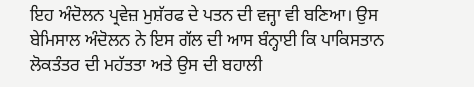ਇਹ ਅੰਦੋਲਨ ਪ੍ਰਵੇਜ਼ ਮੁਸ਼ੱਰਫ ਦੇ ਪਤਨ ਦੀ ਵਜ੍ਹਾ ਵੀ ਬਣਿਆ। ਉਸ ਬੇਮਿਸਾਲ ਅੰਦੋਲਨ ਨੇ ਇਸ ਗੱਲ ਦੀ ਆਸ ਬੰਨ੍ਹਾਈ ਕਿ ਪਾਕਿਸਤਾਨ ਲੋਕਤੰਤਰ ਦੀ ਮਹੱਤਤਾ ਅਤੇ ਉਸ ਦੀ ਬਹਾਲੀ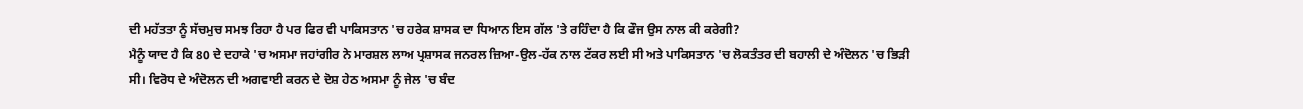ਦੀ ਮਹੱਤਤਾ ਨੂੰ ਸੱਚਮੁਚ ਸਮਝ ਰਿਹਾ ਹੈ ਪਰ ਫਿਰ ਵੀ ਪਾਕਿਸਤਾਨ 'ਚ ਹਰੇਕ ਸ਼ਾਸਕ ਦਾ ਧਿਆਨ ਇਸ ਗੱਲ 'ਤੇ ਰਹਿੰਦਾ ਹੈ ਕਿ ਫੌਜ ਉਸ ਨਾਲ ਕੀ ਕਰੇਗੀ?
ਮੈਨੂੰ ਯਾਦ ਹੈ ਕਿ 80 ਦੇ ਦਹਾਕੇ 'ਚ ਅਸਮਾ ਜਹਾਂਗੀਰ ਨੇ ਮਾਰਸ਼ਲ ਲਾਅ ਪ੍ਰਸ਼ਾਸਕ ਜਨਰਲ ਜ਼ਿਆ-ਉਲ-ਹੱਕ ਨਾਲ ਟੱਕਰ ਲਈ ਸੀ ਅਤੇ ਪਾਕਿਸਤਾਨ 'ਚ ਲੋਕਤੰਤਰ ਦੀ ਬਹਾਲੀ ਦੇ ਅੰਦੋਲਨ 'ਚ ਭਿੜੀ ਸੀ। ਵਿਰੋਧ ਦੇ ਅੰਦੋਲਨ ਦੀ ਅਗਵਾਈ ਕਰਨ ਦੇ ਦੋਸ਼ ਹੇਠ ਅਸਮਾ ਨੂੰ ਜੇਲ 'ਚ ਬੰਦ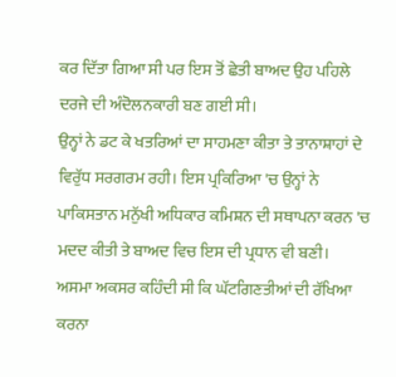ਕਰ ਦਿੱਤਾ ਗਿਆ ਸੀ ਪਰ ਇਸ ਤੋਂ ਛੇਤੀ ਬਾਅਦ ਉਹ ਪਹਿਲੇ ਦਰਜੇ ਦੀ ਅੰਦੋਲਨਕਾਰੀ ਬਣ ਗਈ ਸੀ।
ਉਨ੍ਹਾਂ ਨੇ ਡਟ ਕੇ ਖਤਰਿਆਂ ਦਾ ਸਾਹਮਣਾ ਕੀਤਾ ਤੇ ਤਾਨਾਸ਼ਾਹਾਂ ਦੇ ਵਿਰੁੱਧ ਸਰਗਰਮ ਰਹੀ। ਇਸ ਪ੍ਰਕਿਰਿਆ 'ਚ ਉਨ੍ਹਾਂ ਨੇ ਪਾਕਿਸਤਾਨ ਮਨੁੱਖੀ ਅਧਿਕਾਰ ਕਮਿਸ਼ਨ ਦੀ ਸਥਾਪਨਾ ਕਰਨ 'ਚ ਮਦਦ ਕੀਤੀ ਤੇ ਬਾਅਦ ਵਿਚ ਇਸ ਦੀ ਪ੍ਰਧਾਨ ਵੀ ਬਣੀ।
ਅਸਮਾ ਅਕਸਰ ਕਹਿੰਦੀ ਸੀ ਕਿ ਘੱਟਗਿਣਤੀਆਂ ਦੀ ਰੱਖਿਆ ਕਰਨਾ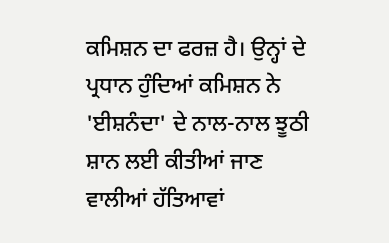ਕਮਿਸ਼ਨ ਦਾ ਫਰਜ਼ ਹੈ। ਉਨ੍ਹਾਂ ਦੇ ਪ੍ਰਧਾਨ ਹੁੰਦਿਆਂ ਕਮਿਸ਼ਨ ਨੇ 'ਈਸ਼ਨੰਦਾ' ਦੇ ਨਾਲ-ਨਾਲ ਝੂਠੀ ਸ਼ਾਨ ਲਈ ਕੀਤੀਆਂ ਜਾਣ ਵਾਲੀਆਂ ਹੱਤਿਆਵਾਂ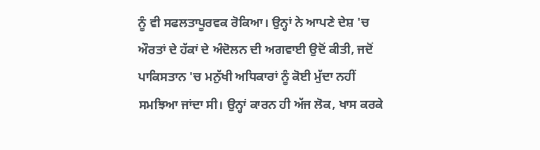ਨੂੰ ਵੀ ਸਫਲਤਾਪੂਰਵਕ ਰੋਕਿਆ। ਉਨ੍ਹਾਂ ਨੇ ਆਪਣੇ ਦੇਸ਼ 'ਚ ਔਰਤਾਂ ਦੇ ਹੱਕਾਂ ਦੇ ਅੰਦੋਲਨ ਦੀ ਅਗਵਾਈ ਉਦੋਂ ਕੀਤੀ, ਜਦੋਂ ਪਾਕਿਸਤਾਨ 'ਚ ਮਨੁੱਖੀ ਅਧਿਕਾਰਾਂ ਨੂੰ ਕੋਈ ਮੁੱਦਾ ਨਹੀਂ ਸਮਝਿਆ ਜਾਂਦਾ ਸੀ। ਉਨ੍ਹਾਂ ਕਾਰਨ ਹੀ ਅੱਜ ਲੋਕ, ਖਾਸ ਕਰਕੇ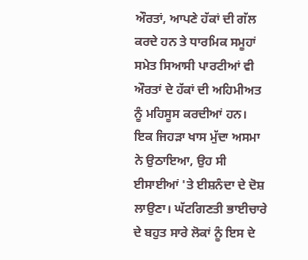ਔਰਤਾਂ, ਆਪਣੇ ਹੱਕਾਂ ਦੀ ਗੱਲ ਕਰਦੇ ਹਨ ਤੇ ਧਾਰਮਿਕ ਸਮੂਹਾਂ ਸਮੇਤ ਸਿਆਸੀ ਪਾਰਟੀਆਂ ਵੀ ਔਰਤਾਂ ਦੇ ਹੱਕਾਂ ਦੀ ਅਹਿਮੀਅਤ ਨੂੰ ਮਹਿਸੂਸ ਕਰਦੀਆਂ ਹਨ।
ਇਕ ਜਿਹੜਾ ਖਾਸ ਮੁੱਦਾ ਅਸਮਾ ਨੇ ਉਠਾਇਆ, ਉਹ ਸੀ ਈਸਾਈਆਂ 'ਤੇ ਈਸ਼ਨੰਦਾ ਦੇ ਦੋਸ਼ ਲਾਉਣਾ। ਘੱਟਗਿਣਤੀ ਭਾਈਚਾਰੇ ਦੇ ਬਹੁਤ ਸਾਰੇ ਲੋਕਾਂ ਨੂੰ ਇਸ ਦੇ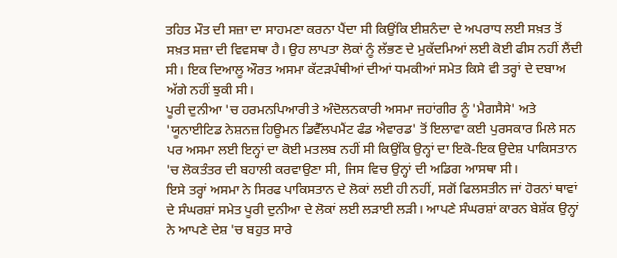ਤਹਿਤ ਮੌਤ ਦੀ ਸਜ਼ਾ ਦਾ ਸਾਹਮਣਾ ਕਰਨਾ ਪੈਂਦਾ ਸੀ ਕਿਉਂਕਿ ਈਸ਼ਨੰਦਾ ਦੇ ਅਪਰਾਧ ਲਈ ਸਖ਼ਤ ਤੋਂ ਸਖ਼ਤ ਸਜ਼ਾ ਦੀ ਵਿਵਸਥਾ ਹੈ। ਉਹ ਲਾਪਤਾ ਲੋਕਾਂ ਨੂੰ ਲੱਭਣ ਦੇ ਮੁਕੱਦਮਿਆਂ ਲਈ ਕੋਈ ਫੀਸ ਨਹੀਂ ਲੈਂਦੀ ਸੀ। ਇਕ ਦਿਆਲੂ ਔਰਤ ਅਸਮਾ ਕੱਟੜਪੰਥੀਆਂ ਦੀਆਂ ਧਮਕੀਆਂ ਸਮੇਤ ਕਿਸੇ ਵੀ ਤਰ੍ਹਾਂ ਦੇ ਦਬਾਅ ਅੱਗੇ ਨਹੀਂ ਝੁਕੀ ਸੀ।
ਪੂਰੀ ਦੁਨੀਆ 'ਚ ਹਰਮਨਪਿਆਰੀ ਤੇ ਅੰਦੋਲਨਕਾਰੀ ਅਸਮਾ ਜਹਾਂਗੀਰ ਨੂੰ 'ਮੈਗਸੈਸੇ' ਅਤੇ 'ਯੂਨਾਈਟਿਡ ਨੇਸ਼ਨਜ਼ ਹਿਊਮਨ ਡਿਵੈੱਲਪਮੈਂਟ ਫੰਡ ਐਵਾਰਡ' ਤੋਂ ਇਲਾਵਾ ਕਈ ਪੁਰਸਕਾਰ ਮਿਲੇ ਸਨ ਪਰ ਅਸਮਾ ਲਈ ਇਨ੍ਹਾਂ ਦਾ ਕੋਈ ਮਤਲਬ ਨਹੀਂ ਸੀ ਕਿਉਂਕਿ ਉਨ੍ਹਾਂ ਦਾ ਇਕੋ-ਇਕ ਉਦੇਸ਼ ਪਾਕਿਸਤਾਨ 'ਚ ਲੋਕਤੰਤਰ ਦੀ ਬਹਾਲੀ ਕਰਵਾਉਣਾ ਸੀ, ਜਿਸ ਵਿਚ ਉਨ੍ਹਾਂ ਦੀ ਅਡਿਗ ਆਸਥਾ ਸੀ।
ਇਸੇ ਤਰ੍ਹਾਂ ਅਸਮਾ ਨੇ ਸਿਰਫ ਪਾਕਿਸਤਾਨ ਦੇ ਲੋਕਾਂ ਲਈ ਹੀ ਨਹੀਂ, ਸਗੋਂ ਫਿਲਸਤੀਨ ਜਾਂ ਹੋਰਨਾਂ ਥਾਵਾਂ ਦੇ ਸੰਘਰਸ਼ਾਂ ਸਮੇਤ ਪੂਰੀ ਦੁਨੀਆ ਦੇ ਲੋਕਾਂ ਲਈ ਲੜਾਈ ਲੜੀ। ਆਪਣੇ ਸੰਘਰਸ਼ਾਂ ਕਾਰਨ ਬੇਸ਼ੱਕ ਉਨ੍ਹਾਂ ਨੇ ਆਪਣੇ ਦੇਸ਼ 'ਚ ਬਹੁਤ ਸਾਰੇ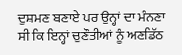ਦੁਸ਼ਮਣ ਬਣਾਏ ਪਰ ਉਨ੍ਹਾਂ ਦਾ ਮੰਨਣਾ ਸੀ ਕਿ ਇਨ੍ਹਾਂ ਚੁਣੌਤੀਆਂ ਨੂੰ ਅਣਡਿੱਠ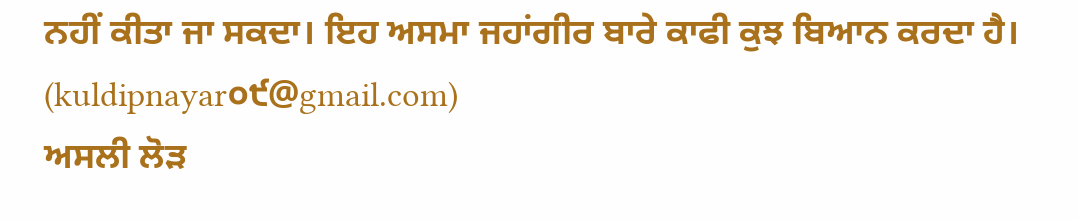ਨਹੀਂ ਕੀਤਾ ਜਾ ਸਕਦਾ। ਇਹ ਅਸਮਾ ਜਹਾਂਗੀਰ ਬਾਰੇ ਕਾਫੀ ਕੁਝ ਬਿਆਨ ਕਰਦਾ ਹੈ।
(kuldipnayar੦੯@gmail.com)
ਅਸਲੀ ਲੋੜ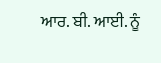ਆਰ. ਬੀ. ਆਈ. ਨੂੰ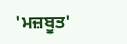'ਮਜ਼ਬੂਤ'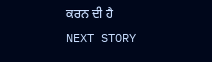ਕਰਨ ਦੀ ਹੈ
NEXT STORY